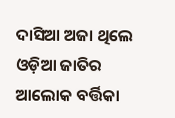ଦାସିଆ ଅଜା ଥିଲେ ଓଡ଼ିଆ ଜାତିର ଆଲୋକ ବର୍ତ୍ତିକା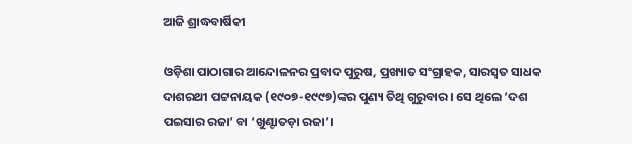ଆଜି ଶ୍ରାଦ୍ଧବାର୍ଷିକୀ

ଓଡ଼ିଶା ପାଠାଗାର ଆନ୍ଦୋଳନର ପ୍ରବାଦ ପୁରୁଷ, ପ୍ରଖ୍ୟାତ ସଂଗ୍ରାହକ, ସାରସ୍ବତ ସାଧକ ଦାଶରଥୀ ପଟ୍ଟନାୟକ (୧୯୦୭-୧୯୯୭)ଙ୍କର ପୁଣ୍ୟ ତିଥି ଗୁରୁବାର। ସେ ଥିଲେ ‘ଦଶ ପଇସାର ରଜା’ ବା ‘ଖୁଣ୍ଟାତଡ଼ା ରଜା’।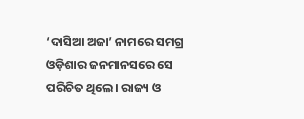‘ଦାସିଆ ଅଜା’ ନାମରେ ସମଗ୍ର ଓଡ଼ିଶାର ଜନମାନସରେ ସେ ପରିଚିତ ଥିଲେ। ରାଜ୍ୟ ଓ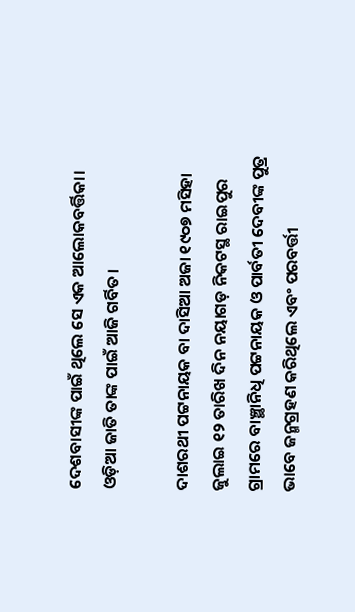ଦେଶବାସୀଙ୍କ ପାଇଁ ଥିଲେ ସେ ଏକ ଆଲୋକବର୍ତ୍ତିକା। ଓଡ଼ିଆ ଜାତି ତାଙ୍କ ପାଇଁ ଆଜି ଗର୍ବିତ।

ଦାଶରଥୀ ପଟ୍ଟନାୟକ ବା ଦାସିଆ ଅଜା ୧୯୦୭ ମସିହା ଜୁଲାଇ ୧୨ ତାରିଖ ଦିନ ନୟାଗଡ଼ ନିକଟସ୍ଥ ରାଇପୁର ଗ୍ରାମରେ ବାଞ୍ଛାନିଧି ପଟ୍ଟନାୟକ ଓ ପାର୍ବତୀ ଦେବୀଙ୍କ ପୁତ୍ର ଭାବେ ଜନ୍ମଗ୍ରହଣ କରିଥିଲେ ଏବଂ ପରବର୍ତ୍ତୀ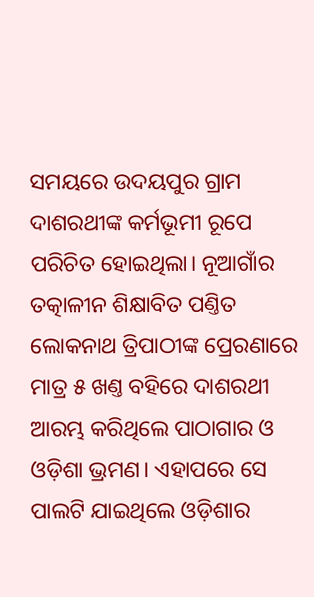ସମୟରେ ଉଦୟପୁର ଗ୍ରାମ ଦାଶରଥୀଙ୍କ କର୍ମଭୂମୀ ରୂପେ ପରିଚିତ ହୋଇଥିଲା। ନୂଆଗାଁର ତତ୍କାଳୀନ ଶିକ୍ଷାବିତ ପଣ୍ତିତ ଲୋକନାଥ ତ୍ରିପାଠୀଙ୍କ ପ୍ରେରଣାରେ ମାତ୍ର ୫ ଖଣ୍ତ ବହିରେ ଦାଶରଥୀ ଆରମ୍ଭ କରିଥିଲେ ପାଠାଗାର ଓ ଓଡ଼ିଶା ଭ୍ରମଣ। ଏହାପରେ ସେ ପାଲଟି ଯାଇଥିଲେ ଓଡ଼ିଶାର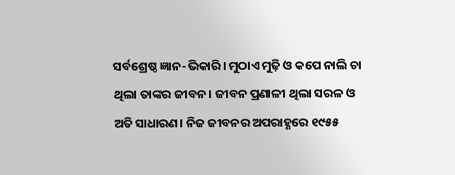ସର୍ବଶ୍ରେଷ୍ଠ ଜ୍ଞାନ-ଭିକାରି। ମୁଠାଏ ମୁଢ଼ି ଓ କପେ ନାଲି ଚା ଥିଲା ତାଙ୍କର ଜୀବନ। ଜୀବନ ପ୍ରଣାଳୀ ଥିଲା ସରଳ ଓ ଅତି ସାଧାରଣ। ନିଜ ଜୀବନର ଅପରାହ୍ଣରେ ୧୯୫୫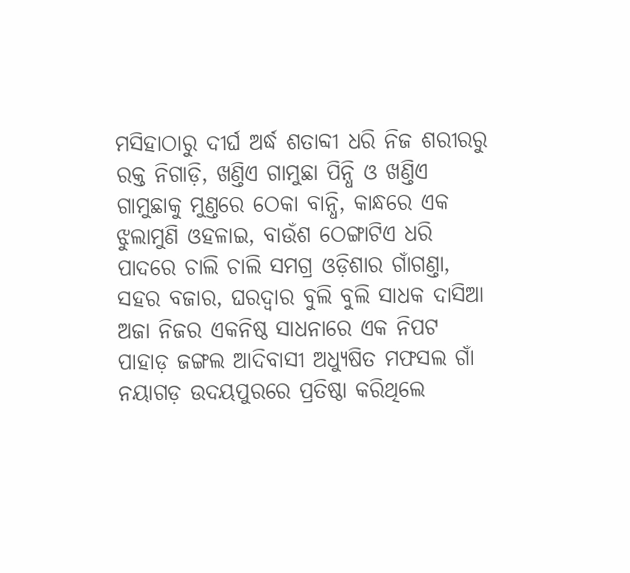ମସିହାଠାରୁ ଦୀର୍ଘ ଅର୍ଦ୍ଧ ଶତାବ୍ଦୀ ଧରି ନିଜ ଶରୀରରୁ ରକ୍ତ ନିଗାଡ଼ି, ଖଣ୍ତିଏ ଗାମୁଛା ପିନ୍ଧି ଓ ଖଣ୍ତିଏ ଗାମୁଛାକୁ ମୁଣ୍ତରେ ଠେକା ବାନ୍ଧି, କାନ୍ଧରେ ଏକ ଝୁଲାମୁଣି ଓହଳାଇ, ବାଉଁଶ ଠେଙ୍ଗାଟିଏ ଧରି ପାଦରେ ଚାଲି ଚାଲି ସମଗ୍ର ଓଡ଼ିଶାର ଗାଁଗଣ୍ତା, ସହର ବଜାର, ଘରଦ୍ବାର ବୁଲି ବୁଲି ସାଧକ ଦାସିଆ ଅଜା ନିଜର ଏକନିଷ୍ଠ ସାଧନାରେ ଏକ ନିପଟ ପାହାଡ଼ ଜଙ୍ଗଲ ଆଦିବାସୀ ଅଧ୍ୟୁଷିତ ମଫସଲ ଗାଁ ନୟାଗଡ଼ ଉଦୟପୁରରେ ପ୍ରତିଷ୍ଠା କରିଥିଲେ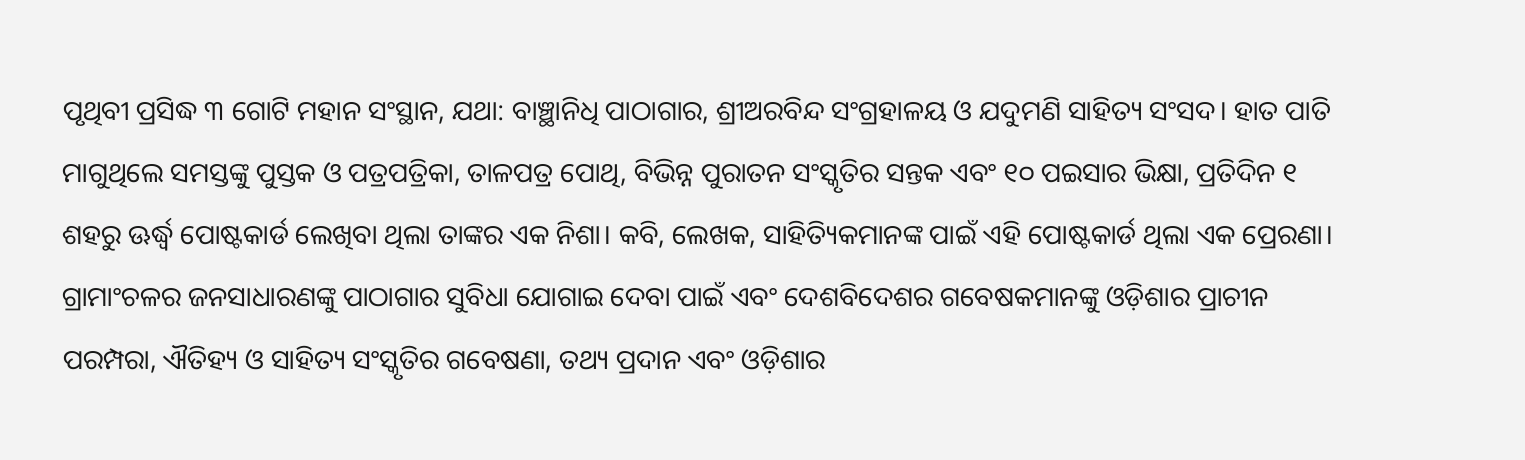ପୃଥିବୀ ପ୍ରସିଦ୍ଧ ୩ ଗୋଟି ମହାନ ସଂସ୍ଥାନ, ଯଥା: ବାଞ୍ଛାନିଧି ପାଠାଗାର, ଶ୍ରୀଅରବିନ୍ଦ ସଂଗ୍ରହାଳୟ ଓ ଯଦୁମଣି ସାହିତ୍ୟ ସଂସଦ। ହାତ ପାତି ମାଗୁଥିଲେ ସମସ୍ତଙ୍କୁ ପୁସ୍ତକ ଓ ପତ୍ରପତ୍ରିକା, ତାଳପତ୍ର ପୋଥି, ବିଭିନ୍ନ ପୁରାତନ ସଂସ୍କୃତିର ସନ୍ତକ ଏବଂ ୧୦ ପଇସାର ଭିକ୍ଷା, ପ୍ରତିଦିନ ୧ ଶହରୁ ଊର୍ଦ୍ଧ୍ବ ପୋଷ୍ଟକାର୍ଡ ଲେଖିବା ଥିଲା ତାଙ୍କର ଏକ ନିଶା। କବି, ଲେଖକ, ସାହିତ୍ୟିକମାନଙ୍କ ପାଇଁ ଏହି ପୋଷ୍ଟକାର୍ଡ ଥିଲା ଏକ ପ୍ରେରଣା। ଗ୍ରାମାଂଚଳର ଜନସାଧାରଣଙ୍କୁ ପାଠାଗାର ସୁବିଧା ଯୋଗାଇ ଦେବା ପାଇଁ ଏବଂ ଦେଶବିଦେଶର ଗବେଷକମାନଙ୍କୁ ଓଡ଼ିଶାର ପ୍ରାଚୀନ ପରମ୍ପରା, ଐତିହ୍ୟ ଓ ସାହିତ୍ୟ ସଂସ୍କୃତିର ଗବେଷଣା, ତଥ୍ୟ ପ୍ରଦାନ ଏବଂ ଓଡ଼ିଶାର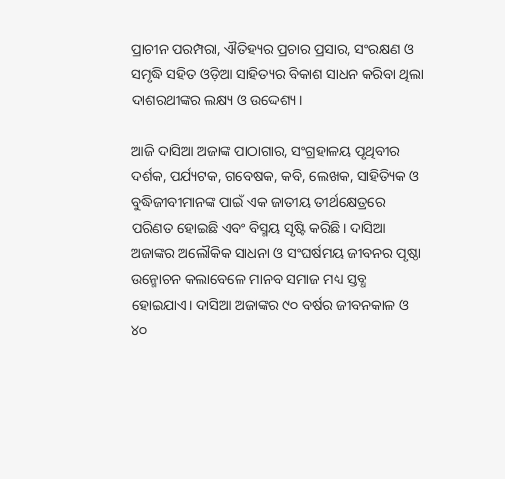ପ୍ରାଚୀନ ପରମ୍ପରା, ଐତିହ୍ୟର ପ୍ରଚାର ପ୍ରସାର, ସଂରକ୍ଷଣ ଓ ସମୃଦ୍ଧି ସହିତ ଓଡ଼ିଆ ସାହିତ୍ୟର ବିକାଶ ସାଧନ କରିବା ଥିଲା ଦାଶରଥୀଙ୍କର ଲକ୍ଷ୍ୟ ଓ ଉଦ୍ଦେଶ୍ୟ।

ଆଜି ଦାସିଆ ଅଜାଙ୍କ ପାଠାଗାର, ସଂଗ୍ରହାଳୟ ପୃଥିବୀର ଦର୍ଶକ, ପର୍ଯ୍ୟଟକ, ଗବେଷକ, କବି, ଲେଖକ, ସାହିତ୍ୟିକ ଓ ବୁଦ୍ଧିଜୀବୀମାନଙ୍କ ପାଇଁ ଏକ ଜାତୀୟ ତୀର୍ଥକ୍ଷେତ୍ରରେ ପରିଣତ ହୋଇଛି ଏବଂ ବିସ୍ମୟ ସୃଷ୍ଟି କରିଛି। ଦାସିଆ ଅଜାଙ୍କର ଅଲୌକିକ ସାଧନା ଓ ସଂଘର୍ଷମୟ ଜୀବନର ପୃଷ୍ଠା ଉନ୍ମୋଚନ କଲାବେଳେ ମାନବ ସମାଜ ମଧ୍ୟ ସ୍ତବ୍ଧ ହୋଇଯାଏ। ଦାସିଆ ଅଜାଙ୍କର ୯୦ ବର୍ଷର ଜୀବନକାଳ ଓ ୪୦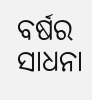ବର୍ଷର ସାଧନା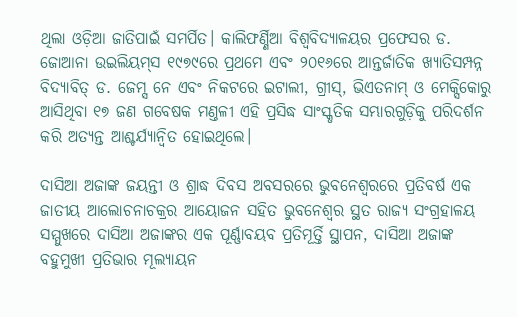ଥିଲା ଓଡ଼ିଆ ଜାତିପାଇଁ ସମର୍ପିତ। କାଲିଫର୍ଣ୍ଣିଆ ବିଶ୍ବବିଦ୍ୟାଳୟର ପ୍ରଫେସର ଡ. ଜୋଆନା ଉଇଲିୟମ୍‌ସ ୧୯୭୯ରେ ପ୍ରଥମେ ଏବଂ ୨୦୧୬ରେ ଆନ୍ତର୍ଜାତିକ ଖ୍ୟାତିସମ୍ପନ୍ନ ବିଦ୍ୟାବିତ୍ ଡ. ଜେମ୍ସ ନେ ଏବଂ ନିକଟରେ ଇଟାଲୀ, ଗ୍ରୀସ୍‌, ଭିଏତନାମ୍‌ ଓ ମେକ୍ସିକୋରୁ ଆସିଥିବା ୧୭ ଜଣ ଗବେଷକ ମଣ୍ତଳୀ ଏହି ପ୍ରସିଦ୍ଧ ସାଂସ୍କୃତିକ ସମ୍ଭାରଗୁଡ଼ିକୁ ପରିଦର୍ଶନ କରି ଅତ୍ୟନ୍ତ ଆଶ୍ଚର୍ଯ୍ୟାନ୍ବିତ ହୋଇଥିଲେ।

ଦାସିଆ ଅଜାଙ୍କ ଜୟନ୍ତୀ ଓ ଶ୍ରାଦ୍ଧ ଦିବସ ଅବସରରେ ଭୁବନେଶ୍ବରରେ ପ୍ରତିବର୍ଷ ଏକ ଜାତୀୟ ଆଲୋଚନାଚକ୍ରର ଆୟୋଜନ ସହିତ ଭୁବନେଶ୍ବର ସ୍ଥତ ରାଜ୍ୟ ସଂଗ୍ରହାଳୟ ସମ୍ମୁଖରେ ଦାସିଆ ଅଜାଙ୍କର ଏକ ପୂର୍ଣ୍ଣାବୟବ ପ୍ରତିମୂର୍ତ୍ତି ସ୍ଥାପନ, ଦାସିଆ ଅଜାଙ୍କ ବହୁମୁଖୀ ପ୍ରତିଭାର ମୂଲ୍ୟାୟନ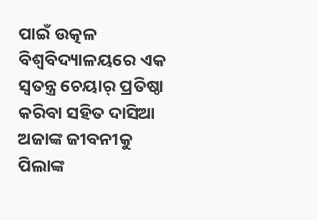ପାଇଁ ଉତ୍କଳ ବିଶ୍ବବିଦ୍ୟାଳୟରେ ଏକ ସ୍ବତନ୍ତ୍ର ଚେୟାର୍‌ ପ୍ରତିଷ୍ଠା କରିବା ସହିତ ଦାସିଆ ଅଜାଙ୍କ ଜୀବନୀକୁ ପିଲାଙ୍କ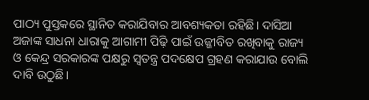ପାଠ୍ୟ ପୁସ୍ତକରେ ସ୍ଥାନିତ କରାଯିବାର ଆବଶ୍ୟକତା ରହିଛି। ଦାସିଆ ଅଜାଙ୍କ ସାଧନା ଧାରାକୁ ଆଗାମୀ ପିଢ଼ି ପାଇଁ ଉଜ୍ଜୀବିତ ରଖିବାକୁ ରାଜ୍ୟ ଓ କେନ୍ଦ୍ର ସରକାରଙ୍କ ପକ୍ଷରୁ ସ୍ବତନ୍ତ୍ର ପଦକ୍ଷେପ ଗ୍ରହଣ କରାଯାଉ ବୋଲି ଦାବି ଉଠୁଛି।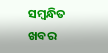ସମ୍ବନ୍ଧିତ ଖବର